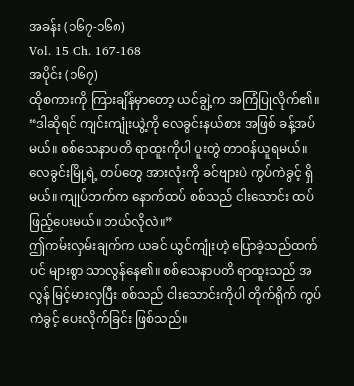အခန်း (၁၆၇-၁၆၈)
Vol. 15 Ch. 167-168
အပိုင်း (၁၆၇)
ထိုစကားကို ကြားချိန်မှာတော့ ယင်ချွဲ့က အကြံပြုလိုက်၏။ “ဒါဆိုရင် ကျင်းကျုံးယွဲ့ကို လေခွင်းနယ်စား အဖြစ် ခန့်အပ်မယ်။ စစ်သေနာပတိ ရာထူးကိုပါ ပူးတွဲ တာဝန်ယူရမယ်။ လေခွင်းမြို့ရဲ့ တပ်တွေ အားလုံးကို ခင်ဗျားပဲ ကွပ်ကဲခွင့် ရှိမယ်။ ကျုပ်ဘက်က နောက်ထပ် စစ်သည် ငါးသောင်း ထပ်ဖြည့်ပေးမယ်။ ဘယ်လိုလဲ။”
ဤကမ်းလှမ်းချက်က ယခင် ယွင်ကျုံးဟဲ့ ပြောခဲ့သည်ထက်ပင် များစွာ သာလွန်နေ၏။ စစ်သေနာပတိ ရာထူးသည် အလွန် မြင့်မားလှပြီး စစ်သည် ငါးသောင်းကိုပါ တိုက်ရိုက် ကွပ်ကဲခွင့် ပေးလိုက်ခြင်း ဖြစ်သည်။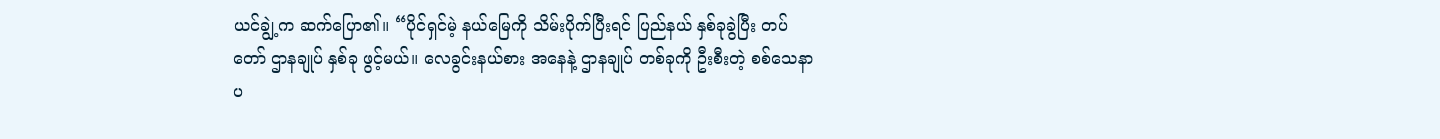ယင်ချွဲ့က ဆက်ပြော၏။ “ပိုင်ရှင်မဲ့ နယ်မြေကို သိမ်းပိုက်ပြီးရင် ပြည်နယ် နှစ်ခုခွဲပြီး တပ်တော် ဌာနချုပ် နှစ်ခု ဖွင့်မယ်။ လေခွင်းနယ်စား အနေနဲ့ ဌာနချုပ် တစ်ခုကို ဦးစီးတဲ့ စစ်သေနာပ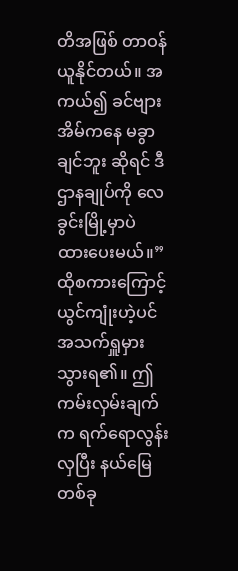တိအဖြစ် တာဝန်ယူနိုင်တယ်။ အကယ်၍ ခင်ဗျား အိမ်ကနေ မခွာချင်ဘူး ဆိုရင် ဒီဌာနချုပ်ကို လေခွင်းမြို့မှာပဲ ထားပေးမယ်။”
ထိုစကားကြောင့် ယွင်ကျုံးဟဲ့ပင် အသက်ရှူမှားသွားရ၏။ ဤကမ်းလှမ်းချက်က ရက်ရောလွန်းလှပြီး နယ်မြေတစ်ခု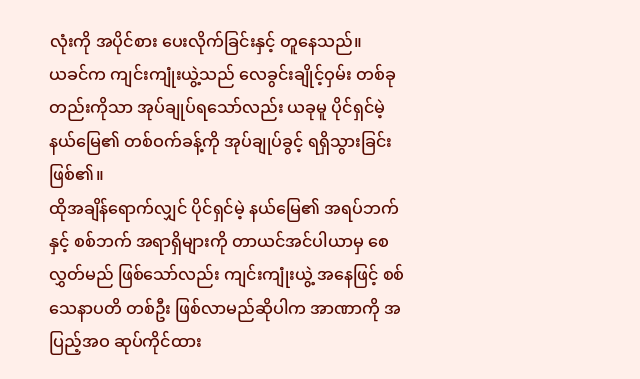လုံးကို အပိုင်စား ပေးလိုက်ခြင်းနှင့် တူနေသည်။
ယခင်က ကျင်းကျုံးယွဲ့သည် လေခွင်းချိုင့်ဝှမ်း တစ်ခုတည်းကိုသာ အုပ်ချုပ်ရသော်လည်း ယခုမူ ပိုင်ရှင်မဲ့ နယ်မြေ၏ တစ်ဝက်ခန့်ကို အုပ်ချုပ်ခွင့် ရရှိသွားခြင်း ဖြစ်၏။
ထိုအချိန်ရောက်လျှင် ပိုင်ရှင်မဲ့ နယ်မြေ၏ အရပ်ဘက်နှင့် စစ်ဘက် အရာရှိများကို တာယင်အင်ပါယာမှ စေလွှတ်မည် ဖြစ်သော်လည်း ကျင်းကျုံးယွဲ့ အနေဖြင့် စစ်သေနာပတိ တစ်ဦး ဖြစ်လာမည်ဆိုပါက အာဏာကို အပြည့်အဝ ဆုပ်ကိုင်ထား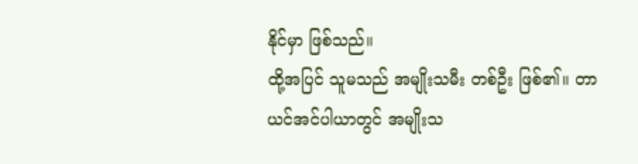နိုင်မှာ ဖြစ်သည်။
ထို့အပြင် သူမသည် အမျိုးသမီး တစ်ဦး ဖြစ်၏။ တာယင်အင်ပါယာတွင် အမျိုးသ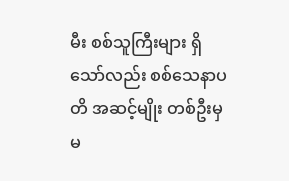မီး စစ်သူကြီးများ ရှိသော်လည်း စစ်သေနာပတိ အဆင့်မျိုး တစ်ဦးမှ မ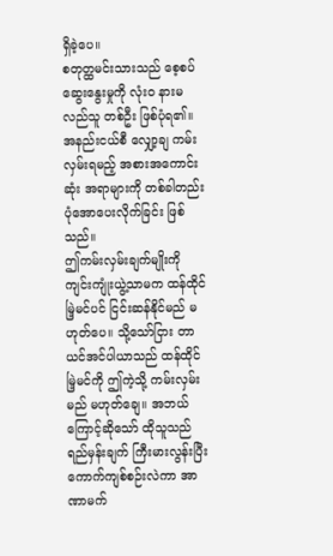ရှိခဲ့ပေ။
စတုတ္ထမင်းသားသည် စေ့စပ်ဆွေးနွေးမှုကို လုံးဝ နားမလည်သူ တစ်ဦး ဖြစ်ပုံရ၏။ အနည်းငယ်စီ လျှော့ချ ကမ်းလှမ်းရမည့် အစားအကောင်းဆုံး အရာများကို တစ်ခါတည်း ပုံအောပေးလိုက်ခြင်း ဖြစ်သည်။
ဤကမ်းလှမ်းချက်မျိုးကို ကျင်းကျုံးယွဲ့သာမက ထန်ထိုင်မြဲ့မင်ပင် ငြင်းဆန်နိုင်မည် မဟုတ်ပေ။ သို့သော်ငြား တာယင်အင်ပါယာသည် ထန်ထိုင်မြဲ့မင်ကို ဤကဲ့သို့ ကမ်းလှမ်းမည် မဟုတ်ချေ။ အဘယ်ကြောင့်ဆိုသော် ထိုသူသည် ရည်မှန်းချက် ကြီးမားလွန်းပြီး ကောက်ကျစ်စဉ်းလဲကာ အာဏာမက်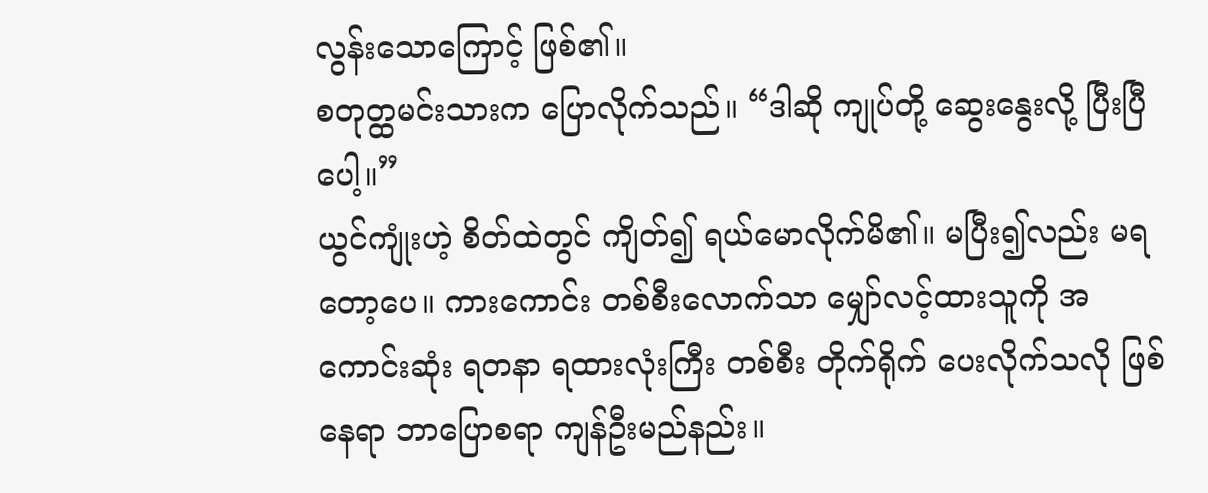လွန်းသောကြောင့် ဖြစ်၏။
စတုတ္ထမင်းသားက ပြောလိုက်သည်။ “ဒါဆို ကျုပ်တို့ ဆွေးနွေးလို့ ပြီးပြီပေါ့။”
ယွင်ကျုံးဟဲ့ စိတ်ထဲတွင် ကျိတ်၍ ရယ်မောလိုက်မိ၏။ မပြီး၍လည်း မရတော့ပေ။ ကားကောင်း တစ်စီးလောက်သာ မျှော်လင့်ထားသူကို အကောင်းဆုံး ရတနာ ရထားလုံးကြီး တစ်စီး တိုက်ရိုက် ပေးလိုက်သလို ဖြစ်နေရာ ဘာပြောစရာ ကျန်ဦးမည်နည်း။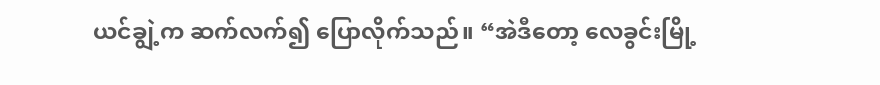ယင်ချွဲ့က ဆက်လက်၍ ပြောလိုက်သည်။ “အဲဒီတော့ လေခွင်းမြို့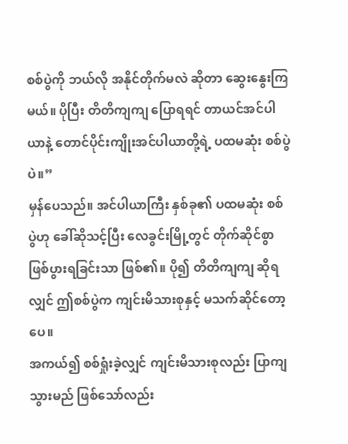စစ်ပွဲကို ဘယ်လို အနိုင်တိုက်မလဲ ဆိုတာ ဆွေးနွေးကြမယ်။ ပိုပြီး တိတိကျကျ ပြောရရင် တာယင်အင်ပါယာနဲ့ တောင်ပိုင်းကျိုးအင်ပါယာတို့ရဲ့ ပထမဆုံး စစ်ပွဲပဲ။”
မှန်ပေသည်။ အင်ပါယာကြီး နှစ်ခု၏ ပထမဆုံး စစ်ပွဲဟု ခေါ်ဆိုသင့်ပြီး လေခွင်းမြို့တွင် တိုက်ဆိုင်စွာ ဖြစ်ပွားရခြင်းသာ ဖြစ်၏။ ပို၍ တိတိကျကျ ဆိုရလျှင် ဤစစ်ပွဲက ကျင်းမိသားစုနှင့် မသက်ဆိုင်တော့ပေ။
အကယ်၍ စစ်ရှုံးခဲ့လျှင် ကျင်းမိသားစုလည်း ပြာကျသွားမည် ဖြစ်သော်လည်း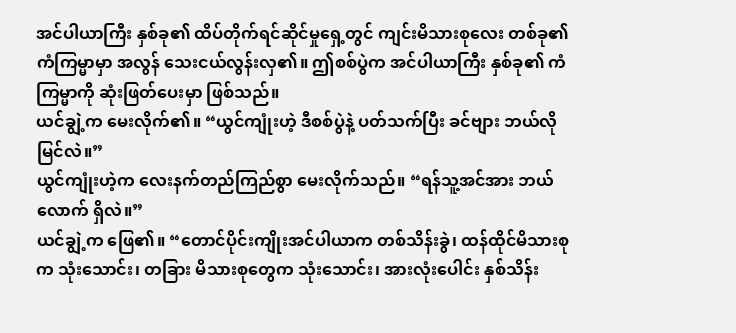အင်ပါယာကြီး နှစ်ခု၏ ထိပ်တိုက်ရင်ဆိုင်မှုရှေ့တွင် ကျင်းမိသားစုလေး တစ်ခု၏ ကံကြမ္မာမှာ အလွန် သေးငယ်လွန်းလှ၏။ ဤစစ်ပွဲက အင်ပါယာကြီး နှစ်ခု၏ ကံကြမ္မာကို ဆုံးဖြတ်ပေးမှာ ဖြစ်သည်။
ယင်ချွဲ့က မေးလိုက်၏။ “ယွင်ကျုံးဟဲ့ ဒီစစ်ပွဲနဲ့ ပတ်သက်ပြီး ခင်ဗျား ဘယ်လို မြင်လဲ။”
ယွင်ကျုံးဟဲ့က လေးနက်တည်ကြည်စွာ မေးလိုက်သည်။ “ရန်သူ့အင်အား ဘယ်လောက် ရှိလဲ။”
ယင်ချွဲ့က ဖြေ၏။ “တောင်ပိုင်းကျိုးအင်ပါယာက တစ်သိန်းခွဲ၊ ထန်ထိုင်မိသားစုက သုံးသောင်း၊ တခြား မိသားစုတွေက သုံးသောင်း၊ အားလုံးပေါင်း နှစ်သိန်း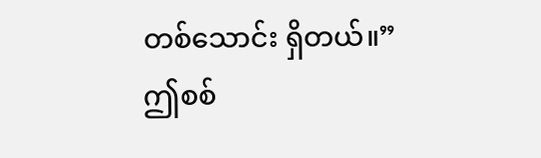တစ်သောင်း ရှိတယ်။”
ဤစစ်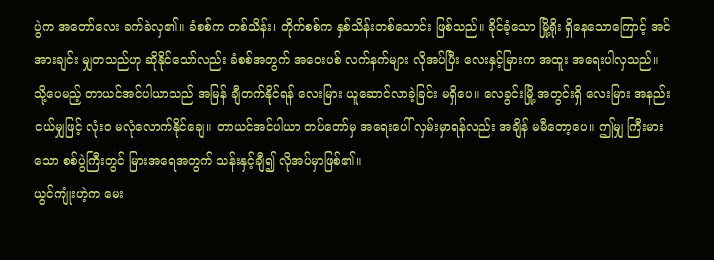ပွဲက အတော်လေး ခက်ခဲလှ၏။ ခံစစ်က တစ်သိန်း၊ တိုက်စစ်က နှစ်သိန်းတစ်သောင်း ဖြစ်သည်။ ခိုင်ခံ့သော မြို့ရိုး ရှိနေသောကြောင့် အင်အားချင်း မျှတသည်ဟု ဆိုနိုင်သော်လည်း ခံစစ်အတွက် အဝေးပစ် လက်နက်များ လိုအပ်ပြီး လေးနှင့်မြားက အထူး အရေးပါလှသည်။
သို့ပေမည့် တာယင်အင်ပါယာသည် အမြန် ချီတက်နိုင်ရန် လေးမြား ယူဆောင်လာခဲ့ခြင်း မရှိပေ။ လေခွင်းမြို့ အတွင်းရှိ လေးမြား အနည်းငယ်မျှဖြင့် လုံးဝ မလုံလောက်နိုင်ချေ။ တာယင်အင်ပါယာ တပ်တော်မှ အရေးပေါ် လှမ်းမှာရန်လည်း အချိန် မမီတော့ပေ။ ဤမျှ ကြီးမားသော စစ်ပွဲကြီးတွင် မြားအရေအတွက် သန်းနှင့်ချီ၍ လိုအပ်မှာဖြစ်၏။
ယွင်ကျုံးဟဲ့က မေး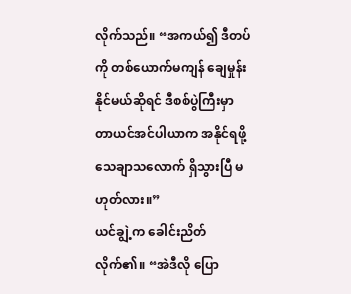လိုက်သည်။ “အကယ်၍ ဒီတပ်ကို တစ်ယောက်မကျန် ချေမှုန်းနိုင်မယ်ဆိုရင် ဒီစစ်ပွဲကြီးမှာ တာယင်အင်ပါယာက အနိုင်ရဖို့ သေချာသလောက် ရှိသွားပြီ မဟုတ်လား။”
ယင်ချွဲ့က ခေါင်းညိတ်လိုက်၏။ “အဲဒီလို ပြော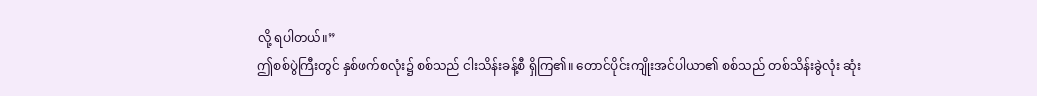လို့ ရပါတယ်။”
ဤစစ်ပွဲကြီးတွင် နှစ်ဖက်စလုံး၌ စစ်သည် ငါးသိန်းခန့်စီ ရှိကြ၏။ တောင်ပိုင်းကျိုးအင်ပါယာ၏ စစ်သည် တစ်သိန်းခွဲလုံး ဆုံး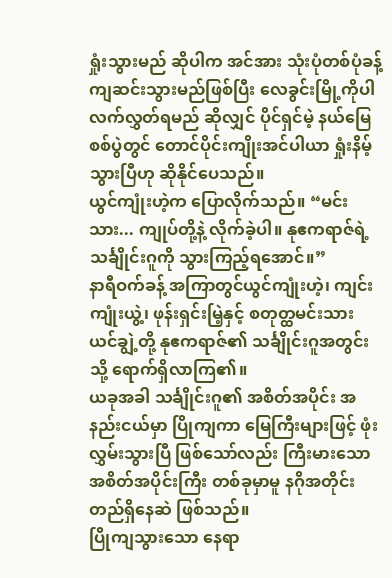ရှုံးသွားမည် ဆိုပါက အင်အား သုံးပုံတစ်ပုံခန့် ကျဆင်းသွားမည်ဖြစ်ပြီး လေခွင်းမြို့ကိုပါ လက်လွှတ်ရမည် ဆိုလျှင် ပိုင်ရှင်မဲ့ နယ်မြေ စစ်ပွဲတွင် တောင်ပိုင်းကျိုးအင်ပါယာ ရှုံးနိမ့်သွားပြီဟု ဆိုနိုင်ပေသည်။
ယွင်ကျုံးဟဲ့က ပြောလိုက်သည်။ “မင်းသား... ကျုပ်တို့နဲ့ လိုက်ခဲ့ပါ။ နုဧကရာဇ်ရဲ့ သင်္ချိုင်းဂူကို သွားကြည့်ရအောင်။”
နာရီဝက်ခန့် အကြာတွင်ယွင်ကျုံးဟဲ့၊ ကျင်းကျုံးယွဲ့၊ ဖုန်းရှင်းမြဲ့နှင့် စတုတ္ထမင်းသား ယင်ချွဲ့တို့ နုဧကရာဇ်၏ သင်္ချိုင်းဂူအတွင်းသို့ ရောက်ရှိလာကြ၏။
ယခုအခါ သင်္ချိုင်းဂူ၏ အစိတ်အပိုင်း အနည်းငယ်မှာ ပြိုကျကာ မြေကြီးများဖြင့် ဖုံးလွှမ်းသွားပြီ ဖြစ်သော်လည်း ကြီးမားသော အစိတ်အပိုင်းကြီး တစ်ခုမှာမူ နဂိုအတိုင်း တည်ရှိနေဆဲ ဖြစ်သည်။
ပြိုကျသွားသော နေရာ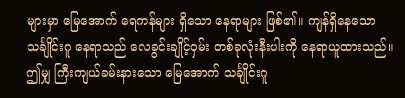များမှာ မြေအောက် ရေကန်များ ရှိသော နေရာများ ဖြစ်၏။ ကျန်ရှိနေသော သင်္ချိုင်းဂူ နေရာသည် လေခွင်းချိုင့်ဝှမ်း တစ်ခုလုံးနီးပါးကို နေရာယူထားသည်။
ဤမျှ ကြီးကျယ်ခမ်းနားသော မြေအောက် သင်္ချိုင်းဂူ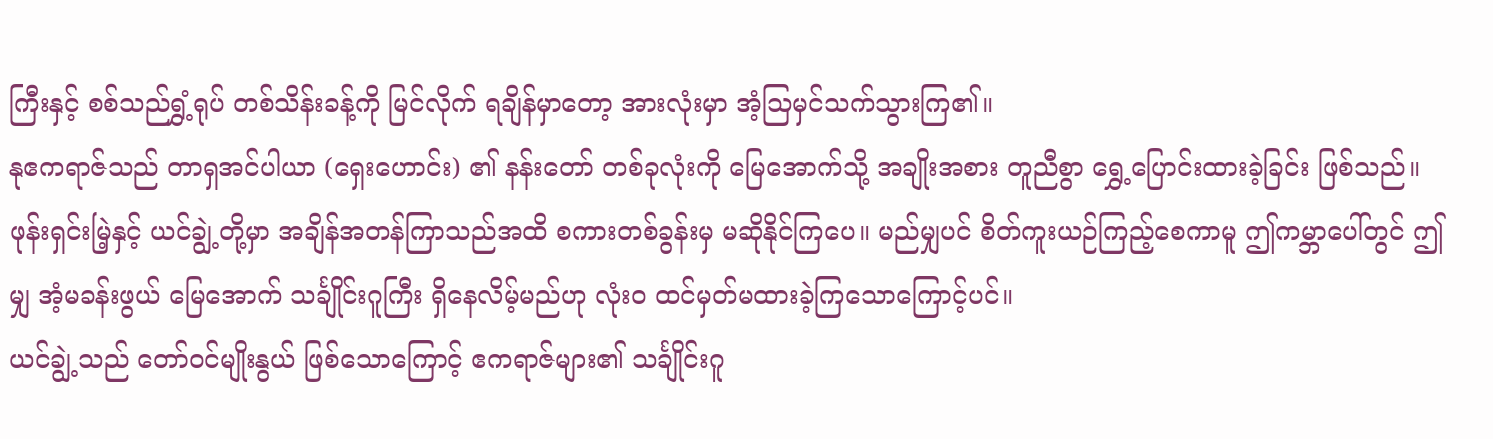ကြီးနှင့် စစ်သည်ရွှံ့ရုပ် တစ်သိန်းခန့်ကို မြင်လိုက် ရချိန်မှာတော့ အားလုံးမှာ အံ့သြမှင်သက်သွားကြ၏။
နုဧကရာဇ်သည် တာရှအင်ပါယာ (ရှေးဟောင်း) ၏ နန်းတော် တစ်ခုလုံးကို မြေအောက်သို့ အချိုးအစား တူညီစွာ ရွှေ့ပြောင်းထားခဲ့ခြင်း ဖြစ်သည်။
ဖုန်းရှင်းမြဲ့နှင့် ယင်ချွဲ့တို့မှာ အချိန်အတန်ကြာသည်အထိ စကားတစ်ခွန်းမှ မဆိုနိုင်ကြပေ။ မည်မျှပင် စိတ်ကူးယဉ်ကြည့်စေကာမူ ဤကမ္ဘာပေါ်တွင် ဤမျှ အံ့မခန်းဖွယ် မြေအောက် သင်္ချိုင်းဂူကြီး ရှိနေလိမ့်မည်ဟု လုံးဝ ထင်မှတ်မထားခဲ့ကြသောကြောင့်ပင်။
ယင်ချွဲ့သည် တော်ဝင်မျိုးနွယ် ဖြစ်သောကြောင့် ဧကရာဇ်များ၏ သင်္ချိုင်းဂူ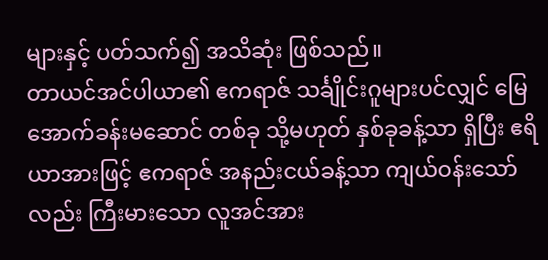များနှင့် ပတ်သက်၍ အသိဆုံး ဖြစ်သည်။
တာယင်အင်ပါယာ၏ ဧကရာဇ် သင်္ချိုင်းဂူများပင်လျှင် မြေအောက်ခန်းမဆောင် တစ်ခု သို့မဟုတ် နှစ်ခုခန့်သာ ရှိပြီး ဧရိယာအားဖြင့် ဧကရာဇ် အနည်းငယ်ခန့်သာ ကျယ်ဝန်းသော်လည်း ကြီးမားသော လူအင်အား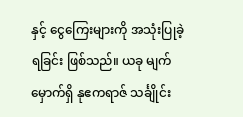နှင့် ငွေကြေးများကို အသုံးပြုခဲ့ရခြင်း ဖြစ်သည်။ ယခု မျက်မှောက်ရှိ နုဧကရာဇ် သင်္ချိုင်း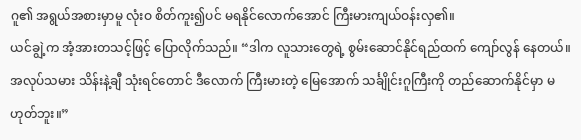ဂူ၏ အရွယ်အစားမှာမူ လုံးဝ စိတ်ကူး၍ပင် မရနိုင်လောက်အောင် ကြီးမားကျယ်ဝန်းလှ၏။
ယင်ချွဲ့က အံ့အားတသင့်ဖြင့် ပြောလိုက်သည်။ “ဒါက လူသားတွေရဲ့ စွမ်းဆောင်နိုင်ရည်ထက် ကျော်လွန် နေတယ်။ အလုပ်သမား သိန်းနဲ့ချီ သုံးရင်တောင် ဒီလောက် ကြီးမားတဲ့ မြေအောက် သင်္ချိုင်းဂူကြီးကို တည်ဆောက်နိုင်မှာ မဟုတ်ဘူး။”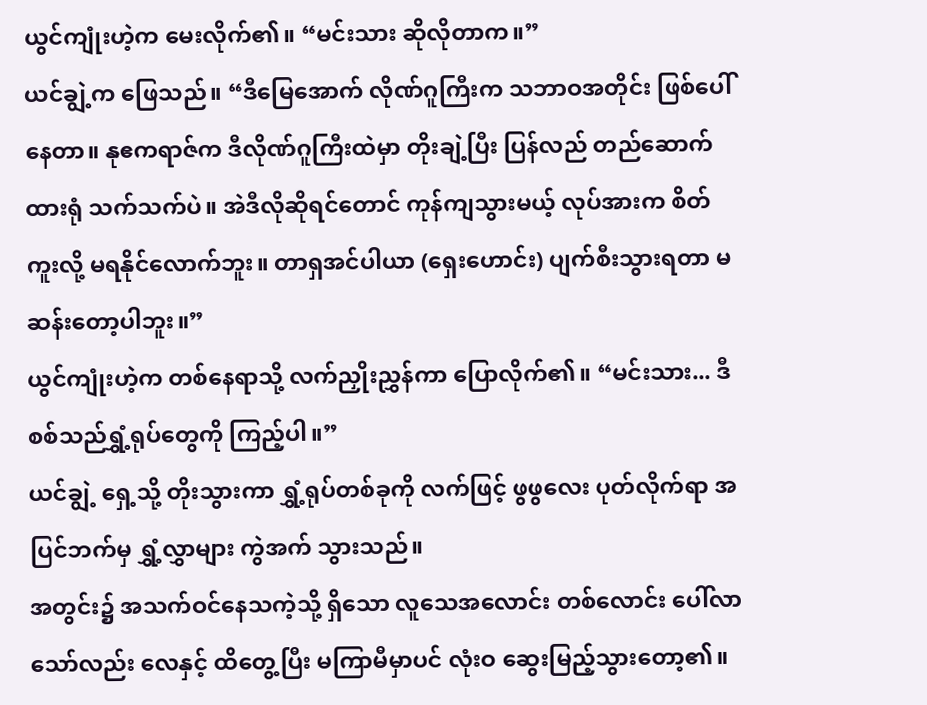ယွင်ကျုံးဟဲ့က မေးလိုက်၏။ “မင်းသား ဆိုလိုတာက။”
ယင်ချွဲ့က ဖြေသည်။ “ဒီမြေအောက် လိုဏ်ဂူကြီးက သဘာဝအတိုင်း ဖြစ်ပေါ်နေတာ။ နုဧကရာဇ်က ဒီလိုဏ်ဂူကြီးထဲမှာ တိုးချဲ့ပြီး ပြန်လည် တည်ဆောက်ထားရုံ သက်သက်ပဲ။ အဲဒီလိုဆိုရင်တောင် ကုန်ကျသွားမယ့် လုပ်အားက စိတ်ကူးလို့ မရနိုင်လောက်ဘူး။ တာရှအင်ပါယာ (ရှေးဟောင်း) ပျက်စီးသွားရတာ မဆန်းတော့ပါဘူး။”
ယွင်ကျုံးဟဲ့က တစ်နေရာသို့ လက်ညှိုးညွှန်ကာ ပြောလိုက်၏။ “မင်းသား... ဒီစစ်သည်ရွှံ့ရုပ်တွေကို ကြည့်ပါ။”
ယင်ချွဲ့ ရှေ့သို့ တိုးသွားကာ ရွှံ့ရုပ်တစ်ခုကို လက်ဖြင့် ဖွဖွလေး ပုတ်လိုက်ရာ အပြင်ဘက်မှ ရွှံ့လွှာများ ကွဲအက် သွားသည်။
အတွင်း၌ အသက်ဝင်နေသကဲ့သို့ ရှိသော လူသေအလောင်း တစ်လောင်း ပေါ်လာသော်လည်း လေနှင့် ထိတွေ့ပြီး မကြာမီမှာပင် လုံးဝ ဆွေးမြည့်သွားတော့၏။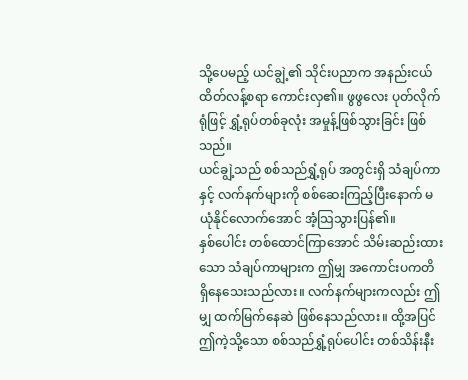သို့ပေမည့် ယင်ချွဲ့၏ သိုင်းပညာက အနည်းငယ် ထိတ်လန့်စရာ ကောင်းလှ၏။ ဖွဖွလေး ပုတ်လိုက်ရုံဖြင့် ရွှံ့ရုပ်တစ်ခုလုံး အမှုန့်ဖြစ်သွားခြင်း ဖြစ်သည်။
ယင်ချွဲ့သည် စစ်သည်ရွှံ့ရုပ် အတွင်းရှိ သံချပ်ကာနှင့် လက်နက်များကို စစ်ဆေးကြည့်ပြီးနောက် မယုံနိုင်လောက်အောင် အံ့သြသွားပြန်၏။
နှစ်ပေါင်း တစ်ထောင်ကြာအောင် သိမ်းဆည်းထားသော သံချပ်ကာများက ဤမျှ အကောင်းပကတိ ရှိနေသေးသည်လား။ လက်နက်များကလည်း ဤမျှ ထက်မြက်နေဆဲ ဖြစ်နေသည်လား။ ထို့အပြင် ဤကဲ့သို့သော စစ်သည်ရွှံ့ရုပ်ပေါင်း တစ်သိန်းနီး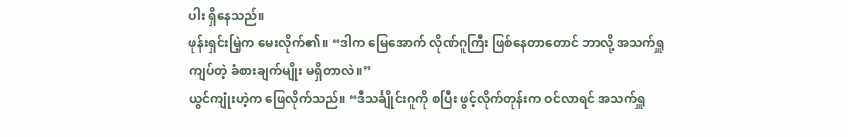ပါး ရှိနေသည်။
ဖုန်းရှင်းမြဲ့က မေးလိုက်၏။ “ဒါက မြေအောက် လိုဏ်ဂူကြီး ဖြစ်နေတာတောင် ဘာလို့ အသက်ရှူကျပ်တဲ့ ခံစားချက်မျိုး မရှိတာလဲ။”
ယွင်ကျုံးဟဲ့က ဖြေလိုက်သည်။ “ဒီသင်္ချိုင်းဂူကို စပြီး ဖွင့်လိုက်တုန်းက ဝင်လာရင် အသက်ရှူ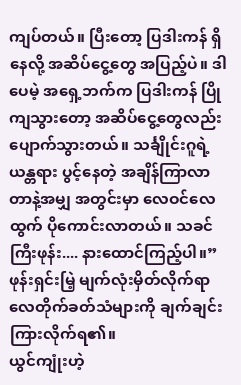ကျပ်တယ်။ ပြီးတော့ ပြဒါးကန် ရှိနေလို့ အဆိပ်ငွေ့တွေ အပြည့်ပဲ။ ဒါပေမဲ့ အရှေ့ဘက်က ပြဒါးကန် ပြိုကျသွားတော့ အဆိပ်ငွေ့တွေလည်း ပျောက်သွားတယ်။ သင်္ချိုင်းဂူရဲ့ ယန္တရား ပွင့်နေတဲ့ အချိန်ကြာလာတာနဲ့အမျှ အတွင်းမှာ လေဝင်လေထွက် ပိုကောင်းလာတယ်။ သခင်ကြီးဖုန်း.... နားထောင်ကြည့်ပါ။”
ဖုန်းရှင်းမြဲ့ မျက်လုံးမှိတ်လိုက်ရာ လေတိုက်ခတ်သံများကို ချက်ချင်း ကြားလိုက်ရ၏။
ယွင်ကျုံးဟဲ့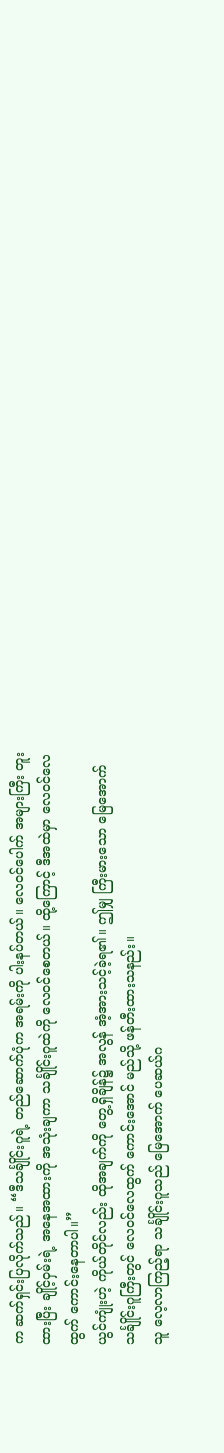က ဆက်ရှင်းပြလိုက်သည်။ “ဒီသင်္ချိုင်းဂူရဲ့ တည်ဆောက်ပုံက အရမ်းကို ပါးနပ်တယ်။ လေဝင်ပေါက် အများကြီး တူးထားပြီး ချိုင့်ဝှမ်းရဲ့ အနေအထားကို အသုံးချကာ သင်္ချိုင်းဂူထဲကို လေဝင်စေတယ်။ ထို့ကြောင့် ဒီအထဲမှာ လေဝင်လေထွက် ကောင်းနေတာပါ။”
ယွင်ကျုံးဟဲ့ ကိုယ်တိုင်လည်း ထိုအချက်ကို တွေ့ရှိချိန်၌ အလွန် အံ့အားသင့်ခဲ့ရ၏။ ဤမျှ ကြီးမားသော မြေအောက် သင်္ချိုင်းဂူကြီးတွင် လေဝင်လေထွက် ကောင်းအောင် မည်သို့ ဖန်တီးထားသနည်း။
သူ လေ့လာကြည့်ရာ သင်္ချိုင်းဂူသည် မြေအောက် ပေဆယ်ဂ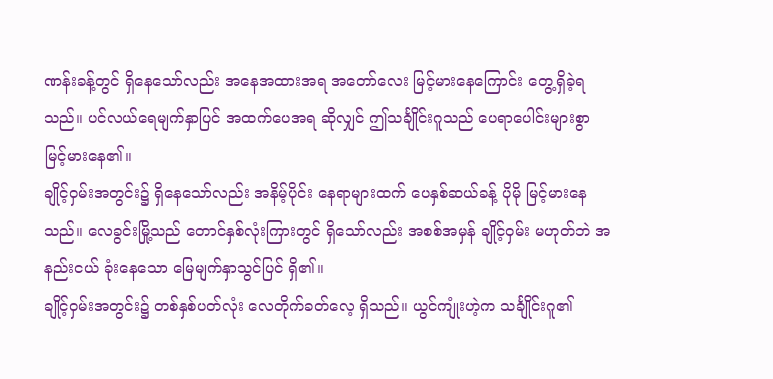ဏန်းခန့်တွင် ရှိနေသော်လည်း အနေအထားအရ အတော်လေး မြင့်မားနေကြောင်း တွေ့ရှိခဲ့ရသည်။ ပင်လယ်ရေမျက်နှာပြင် အထက်ပေအရ ဆိုလျှင် ဤသင်္ချိုင်းဂူသည် ပေရာပေါင်းများစွာ မြင့်မားနေ၏။
ချိုင့်ဝှမ်းအတွင်း၌ ရှိနေသော်လည်း အနိမ့်ပိုင်း နေရာများထက် ပေနှစ်ဆယ်ခန့် ပိုမို မြင့်မားနေသည်။ လေခွင်းမြို့သည် တောင်နှစ်လုံးကြားတွင် ရှိသော်လည်း အစစ်အမှန် ချိုင့်ဝှမ်း မဟုတ်ဘဲ အနည်းငယ် ခုံးနေသော မြေမျက်နှာသွင်ပြင် ရှိ၏။
ချိုင့်ဝှမ်းအတွင်း၌ တစ်နှစ်ပတ်လုံး လေတိုက်ခတ်လေ့ ရှိသည်။ ယွင်ကျုံးဟဲ့က သင်္ချိုင်းဂူ၏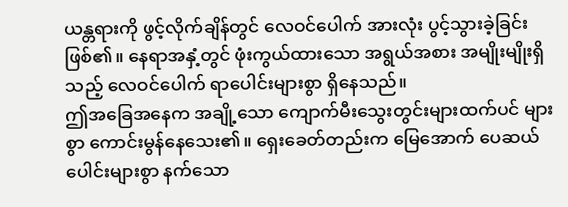ယန္တရားကို ဖွင့်လိုက်ချိန်တွင် လေဝင်ပေါက် အားလုံး ပွင့်သွားခဲ့ခြင်း ဖြစ်၏။ နေရာအနှံ့တွင် ဖုံးကွယ်ထားသော အရွယ်အစား အမျိုးမျိုးရှိသည့် လေဝင်ပေါက် ရာပေါင်းများစွာ ရှိနေသည်။
ဤအခြေအနေက အချို့သော ကျောက်မီးသွေးတွင်းများထက်ပင် များစွာ ကောင်းမွန်နေသေး၏။ ရှေးခေတ်တည်းက မြေအောက် ပေဆယ်ပေါင်းများစွာ နက်သော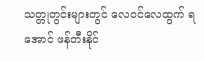သတ္တုတွင်းများတွင် လေဝင်လေထွက် ရအောင် ဖန်တီးနိုင်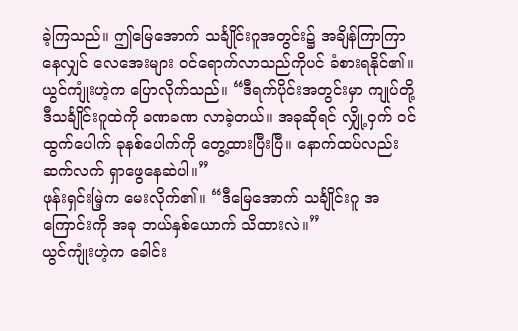ခဲ့ကြသည်။ ဤမြေအောက် သင်္ချိုင်းဂူအတွင်း၌ အချိန်ကြာကြာနေလျှင် လေအေးများ ဝင်ရောက်လာသည်ကိုပင် ခံစားရနိုင်၏။
ယွင်ကျုံးဟဲ့က ပြောလိုက်သည်။ “ဒီရက်ပိုင်းအတွင်းမှာ ကျုပ်တို့ ဒီသင်္ချိုင်းဂူထဲကို ခဏခဏ လာခဲ့တယ်။ အခုဆိုရင် လျှို့ဝှက် ဝင်ထွက်ပေါက် ခုနစ်ပေါက်ကို တွေ့ထားပြီးပြီ။ နောက်ထပ်လည်း ဆက်လက် ရှာဖွေနေဆဲပါ။”
ဖုန်းရှင်းမြဲ့က မေးလိုက်၏။ “ဒီမြေအောက် သင်္ချိုင်းဂူ အကြောင်းကို အခု ဘယ်နှစ်ယောက် သိထားလဲ။”
ယွင်ကျုံးဟဲ့က ခေါင်း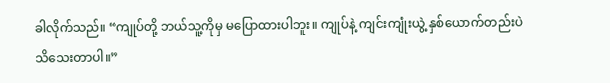ခါလိုက်သည်။ “ကျုပ်တို့ ဘယ်သူ့ကိုမှ မပြောထားပါဘူး။ ကျုပ်နဲ့ ကျင်းကျုံးယွဲ့ နှစ်ယောက်တည်းပဲ သိသေးတာပါ။”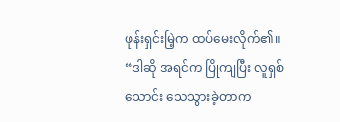ဖုန်းရှင်းမြဲ့က ထပ်မေးလိုက်၏။ “ဒါဆို အရင်က ပြိုကျပြီး လူရှစ်သောင်း သေသွားခဲ့တာက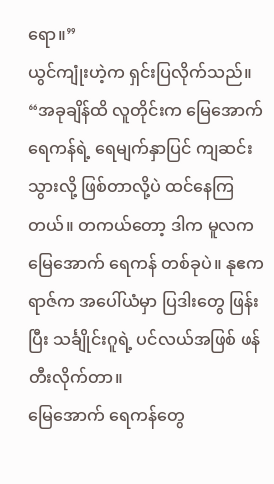ရော။”
ယွင်ကျုံးဟဲ့က ရှင်းပြလိုက်သည်။ “အခုချိန်ထိ လူတိုင်းက မြေအောက် ရေကန်ရဲ့ ရေမျက်နှာပြင် ကျဆင်းသွားလို့ ဖြစ်တာလို့ပဲ ထင်နေကြတယ်။ တကယ်တော့ ဒါက မူလက မြေအောက် ရေကန် တစ်ခုပဲ။ နုဧကရာဇ်က အပေါ်ယံမှာ ပြဒါးတွေ ဖြန်းပြီး သင်္ချိုင်းဂူရဲ့ ပင်လယ်အဖြစ် ဖန်တီးလိုက်တာ။
မြေအောက် ရေကန်တွေ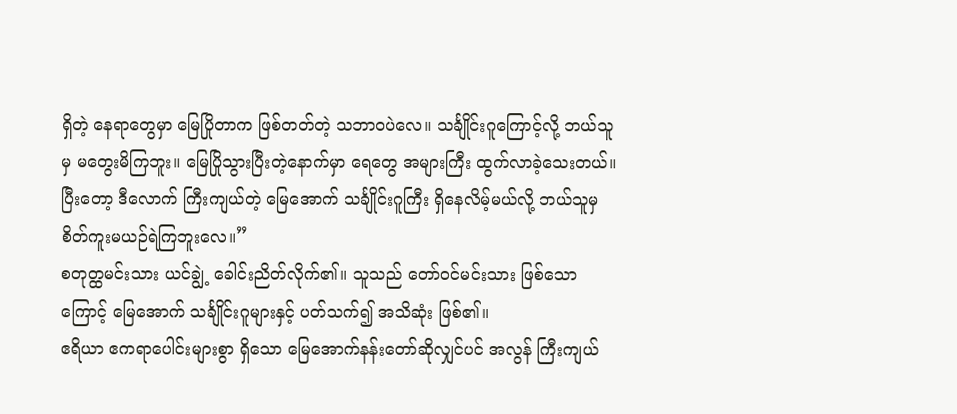ရှိတဲ့ နေရာတွေမှာ မြေပြိုတာက ဖြစ်တတ်တဲ့ သဘာဝပဲလေ။ သင်္ချိုင်းဂူကြောင့်လို့ ဘယ်သူမှ မတွေးမိကြဘူး။ မြေပြိုသွားပြီးတဲ့နောက်မှာ ရေတွေ အများကြီး ထွက်လာခဲ့သေးတယ်။ ပြီးတော့ ဒီလောက် ကြီးကျယ်တဲ့ မြေအောက် သင်္ချိုင်းဂူကြီး ရှိနေလိမ့်မယ်လို့ ဘယ်သူမှ စိတ်ကူးမယဉ်ရဲကြဘူးလေ။”
စတုတ္ထမင်းသား ယင်ချွဲ့ ခေါင်းညိတ်လိုက်၏။ သူသည် တော်ဝင်မင်းသား ဖြစ်သောကြောင့် မြေအောက် သင်္ချိုင်းဂူများနှင့် ပတ်သက်၍ အသိဆုံး ဖြစ်၏။
ဧရိယာ ဧကရာပေါင်းများစွာ ရှိသော မြေအောက်နန်းတော်ဆိုလျှင်ပင် အလွန် ကြီးကျယ်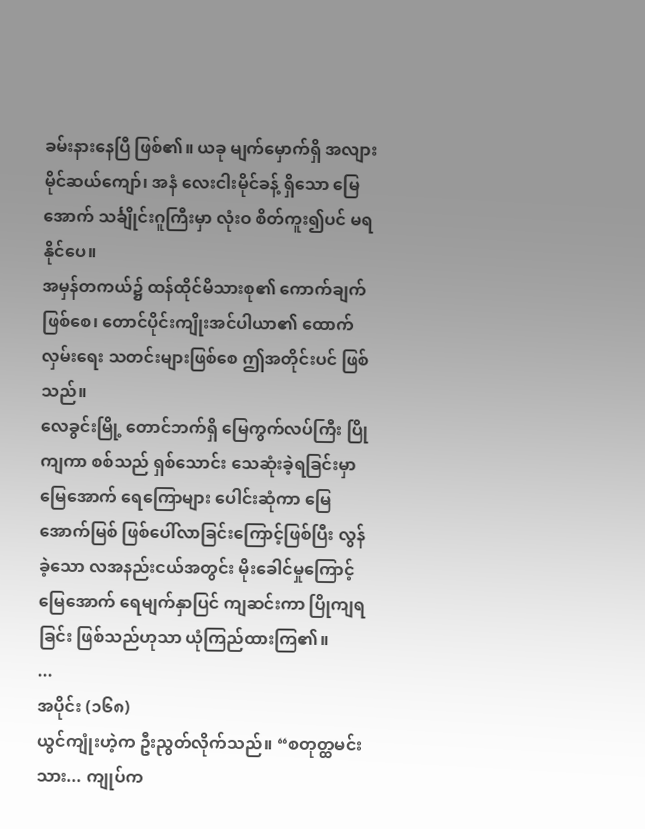ခမ်းနားနေပြီ ဖြစ်၏။ ယခု မျက်မှောက်ရှိ အလျား မိုင်ဆယ်ကျော်၊ အနံ လေးငါးမိုင်ခန့် ရှိသော မြေအောက် သင်္ချိုင်းဂူကြီးမှာ လုံးဝ စိတ်ကူး၍ပင် မရနိုင်ပေ။
အမှန်တကယ်၌ ထန်ထိုင်မိသားစု၏ ကောက်ချက်ဖြစ်စေ၊ တောင်ပိုင်းကျိုးအင်ပါယာ၏ ထောက်လှမ်းရေး သတင်းများဖြစ်စေ ဤအတိုင်းပင် ဖြစ်သည်။
လေခွင်းမြို့ တောင်ဘက်ရှိ မြေကွက်လပ်ကြီး ပြိုကျကာ စစ်သည် ရှစ်သောင်း သေဆုံးခဲ့ရခြင်းမှာ မြေအောက် ရေကြောများ ပေါင်းဆုံကာ မြေအောက်မြစ် ဖြစ်ပေါ်လာခြင်းကြောင့်ဖြစ်ပြီး လွန်ခဲ့သော လအနည်းငယ်အတွင်း မိုးခေါင်မှုကြောင့် မြေအောက် ရေမျက်နှာပြင် ကျဆင်းကာ ပြိုကျရခြင်း ဖြစ်သည်ဟုသာ ယုံကြည်ထားကြ၏။
...
အပိုင်း (၁၆၈)
ယွင်ကျုံးဟဲ့က ဦးညွတ်လိုက်သည်။ “စတုတ္ထမင်းသား... ကျုပ်က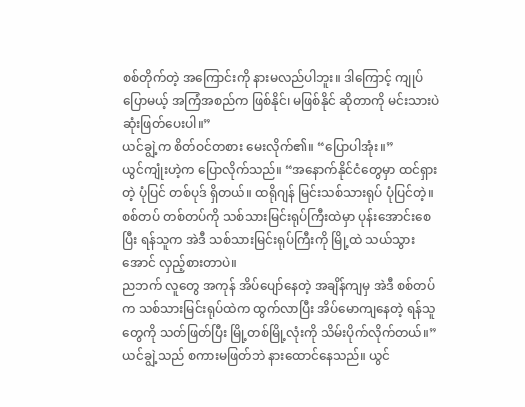စစ်တိုက်တဲ့ အကြောင်းကို နားမလည်ပါဘူး။ ဒါကြောင့် ကျုပ် ပြောမယ့် အကြံအစည်က ဖြစ်နိုင်၊ မဖြစ်နိုင် ဆိုတာကို မင်းသားပဲ ဆုံးဖြတ်ပေးပါ။”
ယင်ချွဲ့က စိတ်ဝင်တစား မေးလိုက်၏။ “ပြောပါအုံး။”
ယွင်ကျုံးဟဲ့က ပြောလိုက်သည်။ “အနောက်နိုင်ငံတွေမှာ ထင်ရှားတဲ့ ပုံပြင် တစ်ပုဒ် ရှိတယ်။ ထရိုဂျန် မြင်းသစ်သားရုပ် ပုံပြင်တဲ့။ စစ်တပ် တစ်တပ်ကို သစ်သားမြင်းရုပ်ကြီးထဲမှာ ပုန်းအောင်းစေပြီး ရန်သူက အဲဒီ သစ်သားမြင်းရုပ်ကြီးကို မြို့ထဲ သယ်သွားအောင် လှည့်စားတာပဲ။
ညဘက် လူတွေ အကုန် အိပ်ပျော်နေတဲ့ အချိန်ကျမှ အဲဒီ စစ်တပ်က သစ်သားမြင်းရုပ်ထဲက ထွက်လာပြီး အိပ်မောကျနေတဲ့ ရန်သူတွေကို သတ်ဖြတ်ပြီး မြို့တစ်မြို့လုံးကို သိမ်းပိုက်လိုက်တယ်။”
ယင်ချွဲ့သည် စကားမဖြတ်ဘဲ နားထောင်နေသည်။ ယွင်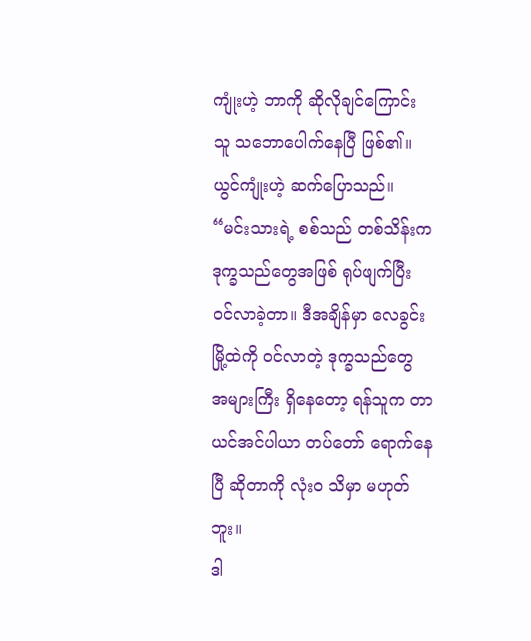ကျုံးဟဲ့ ဘာကို ဆိုလိုချင်ကြောင်း သူ သဘောပေါက်နေပြီ ဖြစ်၏။
ယွင်ကျုံးဟဲ့ ဆက်ပြောသည်။ “မင်းသားရဲ့ စစ်သည် တစ်သိန်းက ဒုက္ခသည်တွေအဖြစ် ရုပ်ဖျက်ပြီး ဝင်လာခဲ့တာ။ ဒီအချိန်မှာ လေခွင်းမြို့ထဲကို ဝင်လာတဲ့ ဒုက္ခသည်တွေ အများကြီး ရှိနေတော့ ရန်သူက တာယင်အင်ပါယာ တပ်တော် ရောက်နေပြီ ဆိုတာကို လုံးဝ သိမှာ မဟုတ်ဘူး။
ဒါ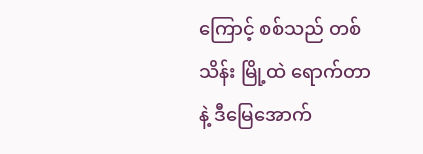ကြောင့် စစ်သည် တစ်သိန်း မြို့ထဲ ရောက်တာနဲ့ ဒီမြေအောက်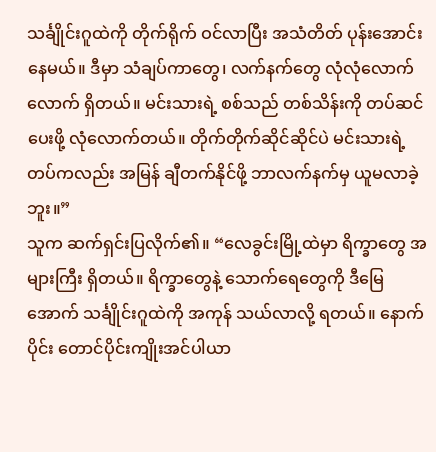သင်္ချိုင်းဂူထဲကို တိုက်ရိုက် ဝင်လာပြီး အသံတိတ် ပုန်းအောင်းနေမယ်။ ဒီမှာ သံချပ်ကာတွေ၊ လက်နက်တွေ လုံလုံလောက်လောက် ရှိတယ်။ မင်းသားရဲ့ စစ်သည် တစ်သိန်းကို တပ်ဆင်ပေးဖို့ လုံလောက်တယ်။ တိုက်တိုက်ဆိုင်ဆိုင်ပဲ မင်းသားရဲ့ တပ်ကလည်း အမြန် ချီတက်နိုင်ဖို့ ဘာလက်နက်မှ ယူမလာခဲ့ဘူး။”
သူက ဆက်ရှင်းပြလိုက်၏။ “လေခွင်းမြို့ထဲမှာ ရိက္ခာတွေ အများကြီး ရှိတယ်။ ရိက္ခာတွေနဲ့ သောက်ရေတွေကို ဒီမြေအောက် သင်္ချိုင်းဂူထဲကို အကုန် သယ်လာလို့ ရတယ်။ နောက်ပိုင်း တောင်ပိုင်းကျိုးအင်ပါယာ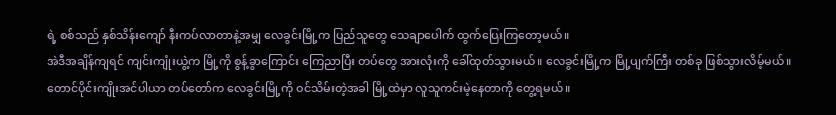ရဲ့ စစ်သည် နှစ်သိန်းကျော် နီးကပ်လာတာနဲ့အမျှ လေခွင်းမြို့က ပြည်သူတွေ သေချာပေါက် ထွက်ပြေးကြတော့မယ်။
အဲဒီအချိန်ကျရင် ကျင်းကျုံးယွဲ့က မြို့ကို စွန့်ခွာကြောင်း ကြေညာပြီး တပ်တွေ အားလုံးကို ခေါ်ထုတ်သွားမယ်။ လေခွင်းမြို့က မြို့ပျက်ကြီး တစ်ခု ဖြစ်သွားလိမ့်မယ်။ တောင်ပိုင်းကျိုးအင်ပါယာ တပ်တော်က လေခွင်းမြို့ကို ဝင်သိမ်းတဲ့အခါ မြို့ထဲမှာ လူသူကင်းမဲ့နေတာကို တွေ့ရမယ်။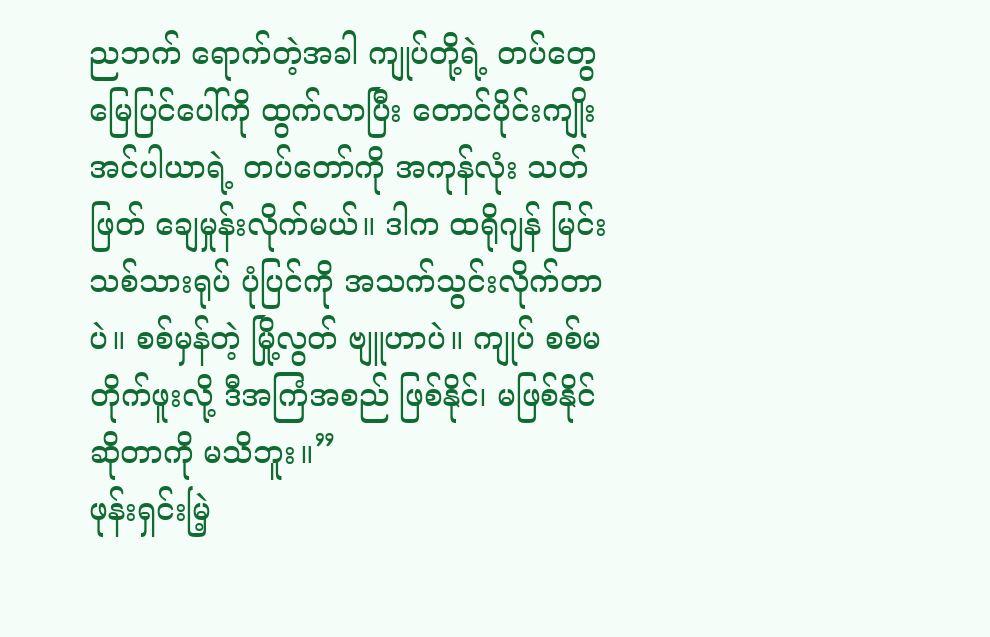ညဘက် ရောက်တဲ့အခါ ကျုပ်တို့ရဲ့ တပ်တွေ မြေပြင်ပေါ်ကို ထွက်လာပြီး တောင်ပိုင်းကျိုးအင်ပါယာရဲ့ တပ်တော်ကို အကုန်လုံး သတ်ဖြတ် ချေမှုန်းလိုက်မယ်။ ဒါက ထရိုဂျန် မြင်းသစ်သားရုပ် ပုံပြင်ကို အသက်သွင်းလိုက်တာပဲ။ စစ်မှန်တဲ့ မြို့လွတ် ဗျူဟာပဲ။ ကျုပ် စစ်မတိုက်ဖူးလို့ ဒီအကြံအစည် ဖြစ်နိုင်၊ မဖြစ်နိုင် ဆိုတာကို မသိဘူး။”
ဖုန်းရှင်းမြဲ့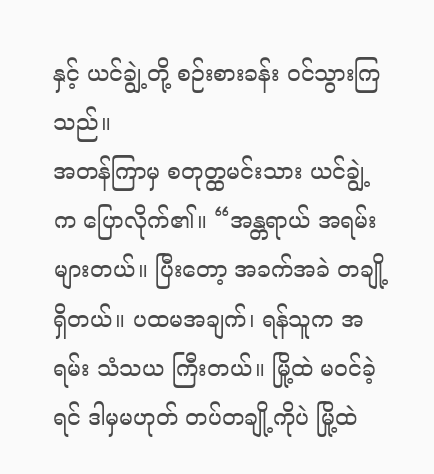နှင့် ယင်ချွဲ့တို့ စဉ်းစားခန်း ဝင်သွားကြသည်။
အတန်ကြာမှ စတုတ္ထမင်းသား ယင်ချွဲ့က ပြောလိုက်၏။ “အန္တရာယ် အရမ်း များတယ်။ ပြီးတော့ အခက်အခဲ တချို့ ရှိတယ်။ ပထမအချက်၊ ရန်သူက အရမ်း သံသယ ကြီးတယ်။ မြို့ထဲ မဝင်ခဲ့ရင် ဒါမှမဟုတ် တပ်တချို့ကိုပဲ မြို့ထဲ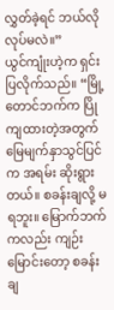လွှတ်ခဲ့ရင် ဘယ်လို လုပ်မလဲ။”
ယွင်ကျုံးဟဲ့က ရှင်းပြလိုက်သည်။ “မြို့တောင်ဘက်က ပြိုကျထားတဲ့အတွက် မြေမျက်နှာသွင်ပြင်က အရမ်း ဆိုးရွားတယ်။ စခန်းချလို့ မရဘူး။ မြောက်ဘက်ကလည်း ကျဉ်းမြောင်းတော့ စခန်းချ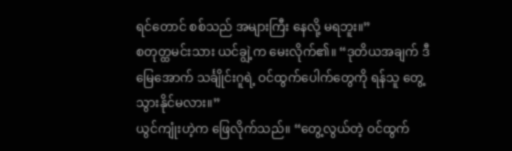ရင်တောင် စစ်သည် အများကြီး နေလို့ မရဘူး။”
စတုတ္ထမင်းသား ယင်ချွဲ့က မေးလိုက်၏။ “ဒုတိယအချက် ဒီမြေအောက် သင်္ချိုင်းဂူရဲ့ ဝင်ထွက်ပေါက်တွေကို ရန်သူ တွေ့သွားနိုင်မလား။”
ယွင်ကျုံးဟဲ့က ဖြေလိုက်သည်။ “တွေ့လွယ်တဲ့ ဝင်ထွက်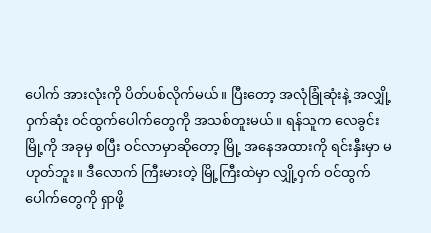ပေါက် အားလုံးကို ပိတ်ပစ်လိုက်မယ်။ ပြီးတော့ အလုံခြုံဆုံးနဲ့ အလျှို့ဝှက်ဆုံး ဝင်ထွက်ပေါက်တွေကို အသစ်တူးမယ်။ ရန်သူက လေခွင်းမြို့ကို အခုမှ စပြီး ဝင်လာမှာဆိုတော့ မြို့ အနေအထားကို ရင်းနှီးမှာ မဟုတ်ဘူး။ ဒီလောက် ကြီးမားတဲ့ မြို့ကြီးထဲမှာ လျှို့ဝှက် ဝင်ထွက်ပေါက်တွေကို ရှာဖို့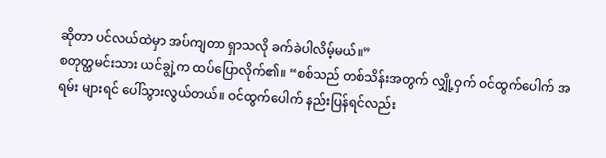ဆိုတာ ပင်လယ်ထဲမှာ အပ်ကျတာ ရှာသလို ခက်ခဲပါလိမ့်မယ်။”
စတုတ္ထမင်းသား ယင်ချွဲ့က ထပ်ပြောလိုက်၏။ “စစ်သည် တစ်သိန်းအတွက် လျှို့ဝှက် ဝင်ထွက်ပေါက် အရမ်း များရင် ပေါ်သွားလွယ်တယ်။ ဝင်ထွက်ပေါက် နည်းပြန်ရင်လည်း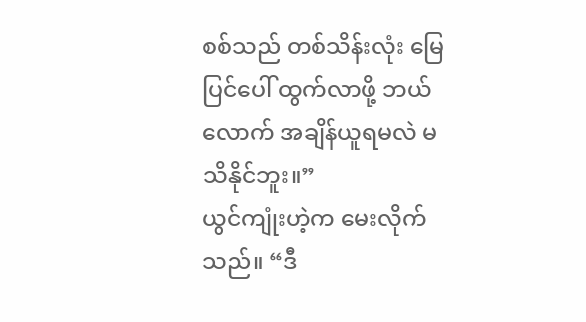စစ်သည် တစ်သိန်းလုံး မြေပြင်ပေါ် ထွက်လာဖို့ ဘယ်လောက် အချိန်ယူရမလဲ မသိနိုင်ဘူး။”
ယွင်ကျုံးဟဲ့က မေးလိုက်သည်။ “ဒီ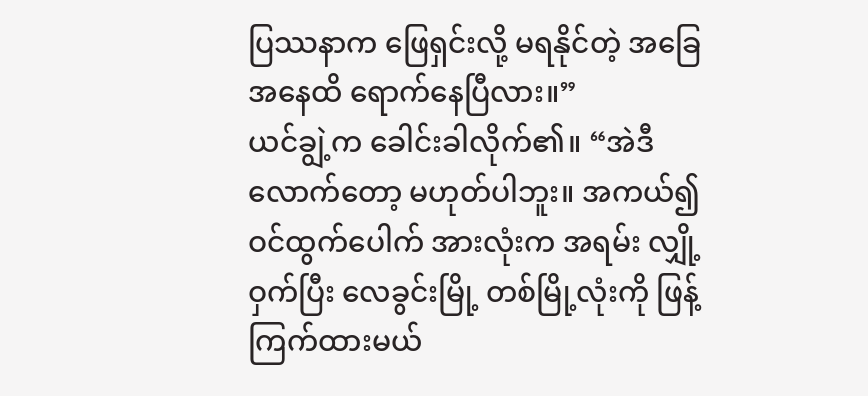ပြဿနာက ဖြေရှင်းလို့ မရနိုင်တဲ့ အခြေအနေထိ ရောက်နေပြီလား။”
ယင်ချွဲ့က ခေါင်းခါလိုက်၏။ “အဲဒီလောက်တော့ မဟုတ်ပါဘူး။ အကယ်၍ ဝင်ထွက်ပေါက် အားလုံးက အရမ်း လျှို့ဝှက်ပြီး လေခွင်းမြို့ တစ်မြို့လုံးကို ဖြန့်ကြက်ထားမယ်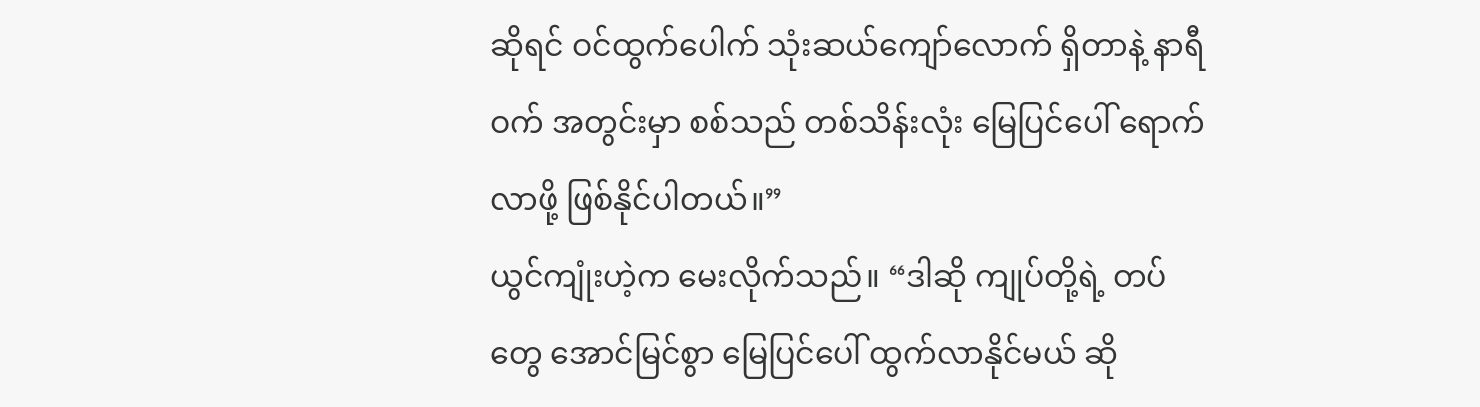ဆိုရင် ဝင်ထွက်ပေါက် သုံးဆယ်ကျော်လောက် ရှိတာနဲ့ နာရီဝက် အတွင်းမှာ စစ်သည် တစ်သိန်းလုံး မြေပြင်ပေါ် ရောက်လာဖို့ ဖြစ်နိုင်ပါတယ်။”
ယွင်ကျုံးဟဲ့က မေးလိုက်သည်။ “ဒါဆို ကျုပ်တို့ရဲ့ တပ်တွေ အောင်မြင်စွာ မြေပြင်ပေါ် ထွက်လာနိုင်မယ် ဆို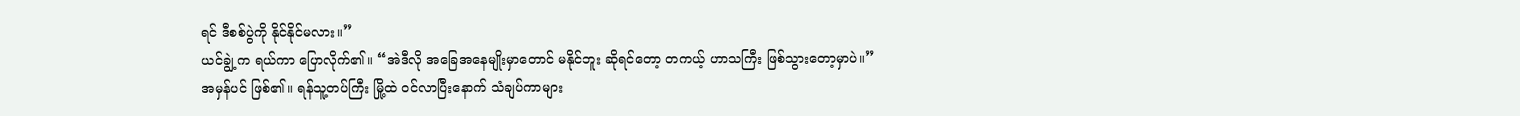ရင် ဒီစစ်ပွဲကို နိုင်နိုင်မလား။”
ယင်ချွဲ့က ရယ်ကာ ပြောလိုက်၏။ “အဲဒီလို အခြေအနေမျိုးမှာတောင် မနိုင်ဘူး ဆိုရင်တော့ တကယ့် ဟာသကြီး ဖြစ်သွားတော့မှာပဲ။”
အမှန်ပင် ဖြစ်၏။ ရန်သူ့တပ်ကြီး မြို့ထဲ ဝင်လာပြီးနောက် သံချပ်ကာများ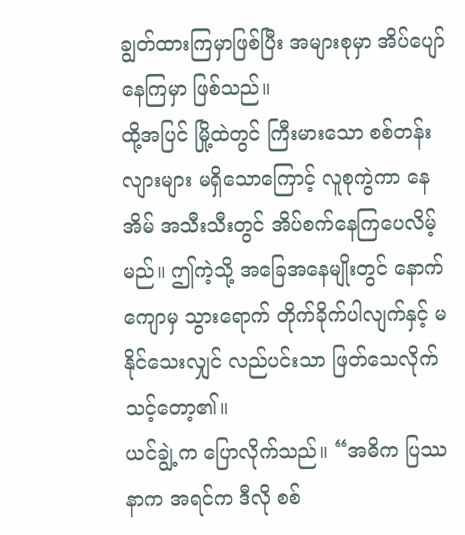ချွတ်ထားကြမှာဖြစ်ပြီး အများစုမှာ အိပ်ပျော်နေကြမှာ ဖြစ်သည်။
ထို့အပြင် မြို့ထဲတွင် ကြီးမားသော စစ်တန်းလျားများ မရှိသောကြောင့် လူစုကွဲကာ နေအိမ် အသီးသီးတွင် အိပ်စက်နေကြပေလိမ့်မည်။ ဤကဲ့သို့ အခြေအနေမျိုးတွင် နောက်ကျောမှ သွားရောက် တိုက်ခိုက်ပါလျက်နှင့် မနိုင်သေးလျှင် လည်ပင်းသာ ဖြတ်သေလိုက်သင့်တော့၏။
ယင်ချွဲ့က ပြောလိုက်သည်။ “အဓိက ပြဿနာက အရင်က ဒီလို စစ်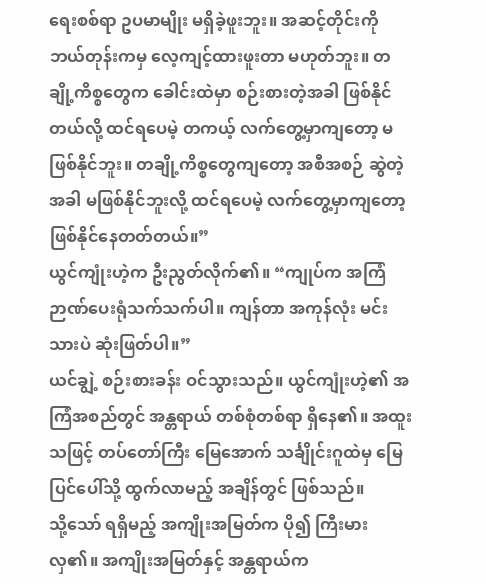ရေးစစ်ရာ ဥပမာမျိုး မရှိခဲ့ဖူးဘူး။ အဆင့်တိုင်းကို ဘယ်တုန်းကမှ လေ့ကျင့်ထားဖူးတာ မဟုတ်ဘူး။ တချို့ကိစ္စတွေက ခေါင်းထဲမှာ စဉ်းစားတဲ့အခါ ဖြစ်နိုင်တယ်လို့ ထင်ရပေမဲ့ တကယ့် လက်တွေ့မှာကျတော့ မဖြစ်နိုင်ဘူး။ တချို့ကိစ္စတွေကျတော့ အစီအစဉ် ဆွဲတဲ့အခါ မဖြစ်နိုင်ဘူးလို့ ထင်ရပေမဲ့ လက်တွေ့မှာကျတော့ ဖြစ်နိုင်နေတတ်တယ်။”
ယွင်ကျုံးဟဲ့က ဦးညွတ်လိုက်၏။ “ကျုပ်က အကြံဉာဏ်ပေးရုံသက်သက်ပါ။ ကျန်တာ အကုန်လုံး မင်းသားပဲ ဆုံးဖြတ်ပါ။”
ယင်ချွဲ့ စဉ်းစားခန်း ဝင်သွားသည်။ ယွင်ကျုံးဟဲ့၏ အကြံအစည်တွင် အန္တရာယ် တစ်စုံတစ်ရာ ရှိနေ၏။ အထူးသဖြင့် တပ်တော်ကြီး မြေအောက် သင်္ချိုင်းဂူထဲမှ မြေပြင်ပေါ်သို့ ထွက်လာမည့် အချိန်တွင် ဖြစ်သည်။
သို့သော် ရရှိမည့် အကျိုးအမြတ်က ပို၍ ကြီးမားလှ၏။ အကျိုးအမြတ်နှင့် အန္တရာယ်က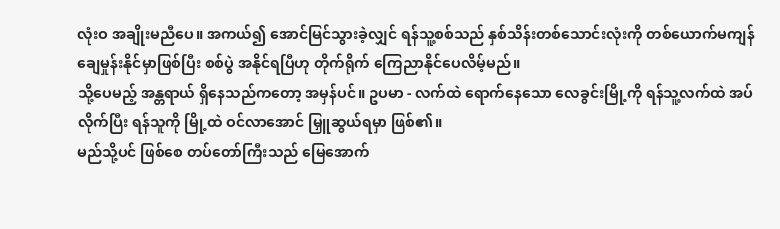လုံးဝ အချိုးမညီပေ။ အကယ်၍ အောင်မြင်သွားခဲ့လျှင် ရန်သူ့စစ်သည် နှစ်သိန်းတစ်သောင်းလုံးကို တစ်ယောက်မကျန် ချေမှုန်းနိုင်မှာဖြစ်ပြီး စစ်ပွဲ အနိုင်ရပြီဟု တိုက်ရိုက် ကြေညာနိုင်ပေလိမ့်မည်။
သို့ပေမည့် အန္တရာယ် ရှိနေသည်ကတော့ အမှန်ပင်။ ဥပမာ - လက်ထဲ ရောက်နေသော လေခွင်းမြို့ကို ရန်သူ့လက်ထဲ အပ်လိုက်ပြီး ရန်သူကို မြို့ထဲ ဝင်လာအောင် မြှူဆွယ်ရမှာ ဖြစ်၏။
မည်သို့ပင် ဖြစ်စေ တပ်တော်ကြီးသည် မြေအောက်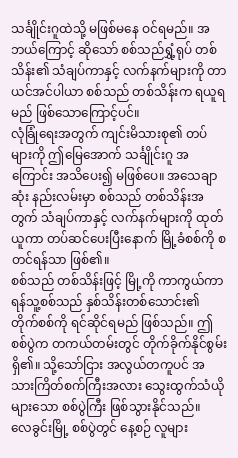သင်္ချိုင်းဂူထဲသို့ မဖြစ်မနေ ဝင်ရမည်။ အဘယ်ကြောင့် ဆိုသော် စစ်သည်ရွှံ့ရုပ် တစ်သိန်း၏ သံချပ်ကာနှင့် လက်နက်များကို တာယင်အင်ပါယာ စစ်သည် တစ်သိန်းက ရယူရမည် ဖြစ်သောကြောင့်ပင်။
လုံခြုံရေးအတွက် ကျင်းမိသားစု၏ တပ်များကို ဤမြေအောက် သင်္ချိုင်းဂူ အကြောင်း အသိပေး၍ မဖြစ်ပေ။ အသေချာဆုံး နည်းလမ်းမှာ စစ်သည် တစ်သိန်းအတွက် သံချပ်ကာနှင့် လက်နက်များကို ထုတ်ယူကာ တပ်ဆင်ပေးပြီးနောက် မြို့ခံစစ်ကို စတင်ရန်သာ ဖြစ်၏။
စစ်သည် တစ်သိန်းဖြင့် မြို့ကို ကာကွယ်ကာ ရန်သူ့စစ်သည် နှစ်သိန်းတစ်သောင်း၏ တိုက်စစ်ကို ရင်ဆိုင်ရမည် ဖြစ်သည်။ ဤစစ်ပွဲက တကယ်တမ်းတွင် တိုက်ခိုက်နိုင်စွမ်း ရှိ၏။ သို့သော်ငြား အလွယ်တကူပင် အသားကြိတ်စက်ကြီးအလား သွေးထွက်သံယိုများသော စစ်ပွဲကြီး ဖြစ်သွားနိုင်သည်။
လေခွင်းမြို့ စစ်ပွဲတွင် နေ့စဉ် လူများ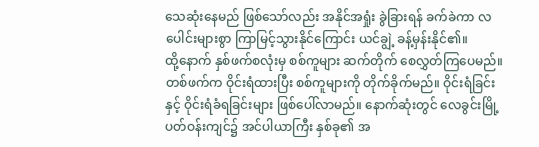သေဆုံးနေမည် ဖြစ်သော်လည်း အနိုင်အရှုံး ခွဲခြားရန် ခက်ခဲကာ လပေါင်းများစွာ ကြာမြင့်သွားနိုင်ကြောင်း ယင်ချွဲ့ ခန့်မှန်းနိုင်၏။
ထို့နောက် နှစ်ဖက်စလုံးမှ စစ်ကူများ ဆက်တိုက် စေလွှတ်ကြပေမည်။ တစ်ဖက်က ဝိုင်းရံထားပြီး စစ်ကူများကို တိုက်ခိုက်မည်။ ဝိုင်းရံခြင်းနှင့် ဝိုင်းရံခံရခြင်းများ ဖြစ်ပေါ်လာမည်။ နောက်ဆုံးတွင် လေခွင်းမြို့ ပတ်ဝန်းကျင်၌ အင်ပါယာကြီး နှစ်ခု၏ အ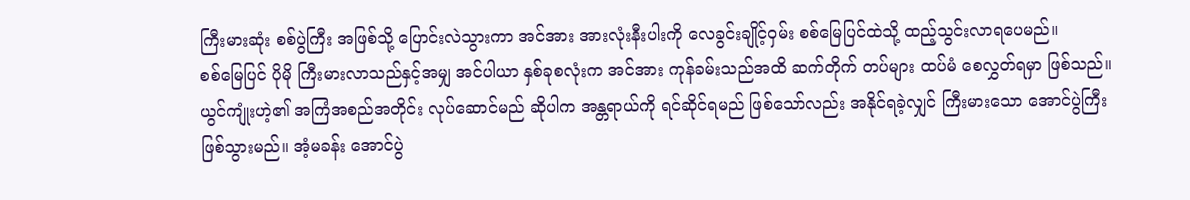ကြီးမားဆုံး စစ်ပွဲကြီး အဖြစ်သို့ ပြောင်းလဲသွားကာ အင်အား အားလုံးနီးပါးကို လေခွင်းချိုင့်ဝှမ်း စစ်မြေပြင်ထဲသို့ ထည့်သွင်းလာရပေမည်။
စစ်မြေပြင် ပိုမို ကြီးမားလာသည်နှင့်အမျှ အင်ပါယာ နှစ်ခုစလုံးက အင်အား ကုန်ခမ်းသည်အထိ ဆက်တိုက် တပ်များ ထပ်မံ စေလွှတ်ရမှာ ဖြစ်သည်။
ယွင်ကျုံးဟဲ့၏ အကြံအစည်အတိုင်း လုပ်ဆောင်မည် ဆိုပါက အန္တရာယ်ကို ရင်ဆိုင်ရမည် ဖြစ်သော်လည်း အနိုင်ရခဲ့လျှင် ကြီးမားသော အောင်ပွဲကြီး ဖြစ်သွားမည်။ အံ့မခန်း အောင်ပွဲ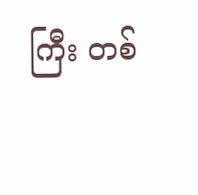ကြီး တစ်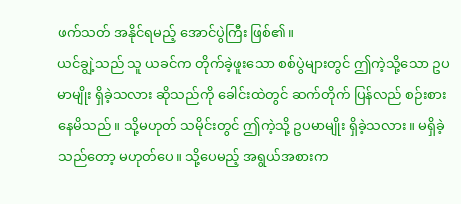ဖက်သတ် အနိုင်ရမည့် အောင်ပွဲကြီး ဖြစ်၏။
ယင်ချွဲ့သည် သူ ယခင်က တိုက်ခဲ့ဖူးသော စစ်ပွဲများတွင် ဤကဲ့သို့သော ဥပမာမျိုး ရှိခဲ့သလား ဆိုသည်ကို ခေါင်းထဲတွင် ဆက်တိုက် ပြန်လည် စဉ်းစားနေမိသည်။ သို့မဟုတ် သမိုင်းတွင် ဤကဲ့သို့ ဥပမာမျိုး ရှိခဲ့သလား။ မရှိခဲ့သည်တော့ မဟုတ်ပေ။ သို့ပေမည့် အရွယ်အစားက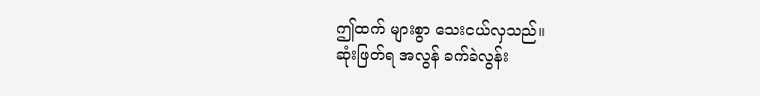ဤထက် များစွာ သေးငယ်လှသည်။
ဆုံးဖြတ်ရ အလွန် ခက်ခဲလွန်း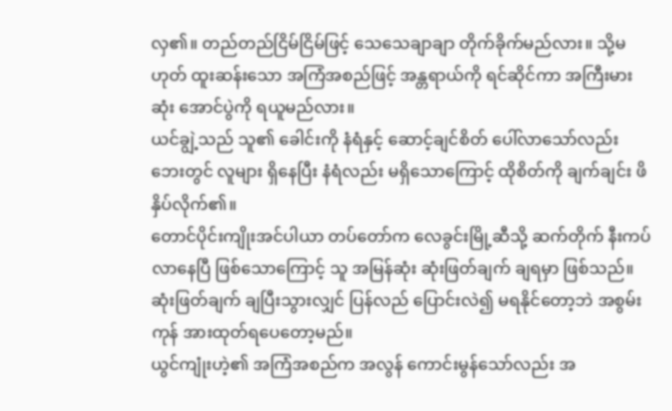လှ၏။ တည်တည်ငြိမ်ငြိမ်ဖြင့် သေသေချာချာ တိုက်ခိုက်မည်လား။ သို့မဟုတ် ထူးဆန်းသော အကြံအစည်ဖြင့် အန္တရာယ်ကို ရင်ဆိုင်ကာ အကြီးမားဆုံး အောင်ပွဲကို ရယူမည်လား။
ယင်ချွဲ့သည် သူ၏ ခေါင်းကို နံရံနှင့် ဆောင့်ချင်စိတ် ပေါ်လာသော်လည်း ဘေးတွင် လူများ ရှိနေပြီး နံရံလည်း မရှိသောကြောင့် ထိုစိတ်ကို ချက်ချင်း ဖိနှိပ်လိုက်၏။
တောင်ပိုင်းကျိုးအင်ပါယာ တပ်တော်က လေခွင်းမြို့ဆီသို့ ဆက်တိုက် နီးကပ်လာနေပြီ ဖြစ်သောကြောင့် သူ အမြန်ဆုံး ဆုံးဖြတ်ချက် ချရမှာ ဖြစ်သည်။ ဆုံးဖြတ်ချက် ချပြီးသွားလျှင် ပြန်လည် ပြောင်းလဲ၍ မရနိုင်တော့ဘဲ အစွမ်းကုန် အားထုတ်ရပေတော့မည်။
ယွင်ကျုံးဟဲ့၏ အကြံအစည်က အလွန် ကောင်းမွန်သော်လည်း အ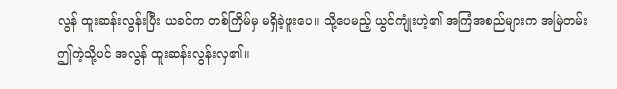လွန် ထူးဆန်းလွန်းပြီး ယခင်က တစ်ကြိမ်မှ မရှိခဲ့ဖူးပေ။ သို့ပေမည့် ယွင်ကျုံးဟဲ့၏ အကြံအစည်များက အမြဲတမ်း ဤကဲ့သို့ပင် အလွန် ထူးဆန်းလွန်းလှ၏။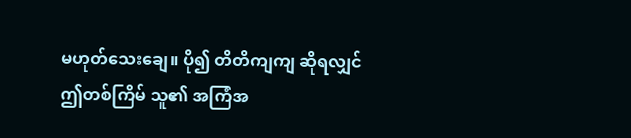မဟုတ်သေးချေ။ ပို၍ တိတိကျကျ ဆိုရလျှင် ဤတစ်ကြိမ် သူ၏ အကြံအ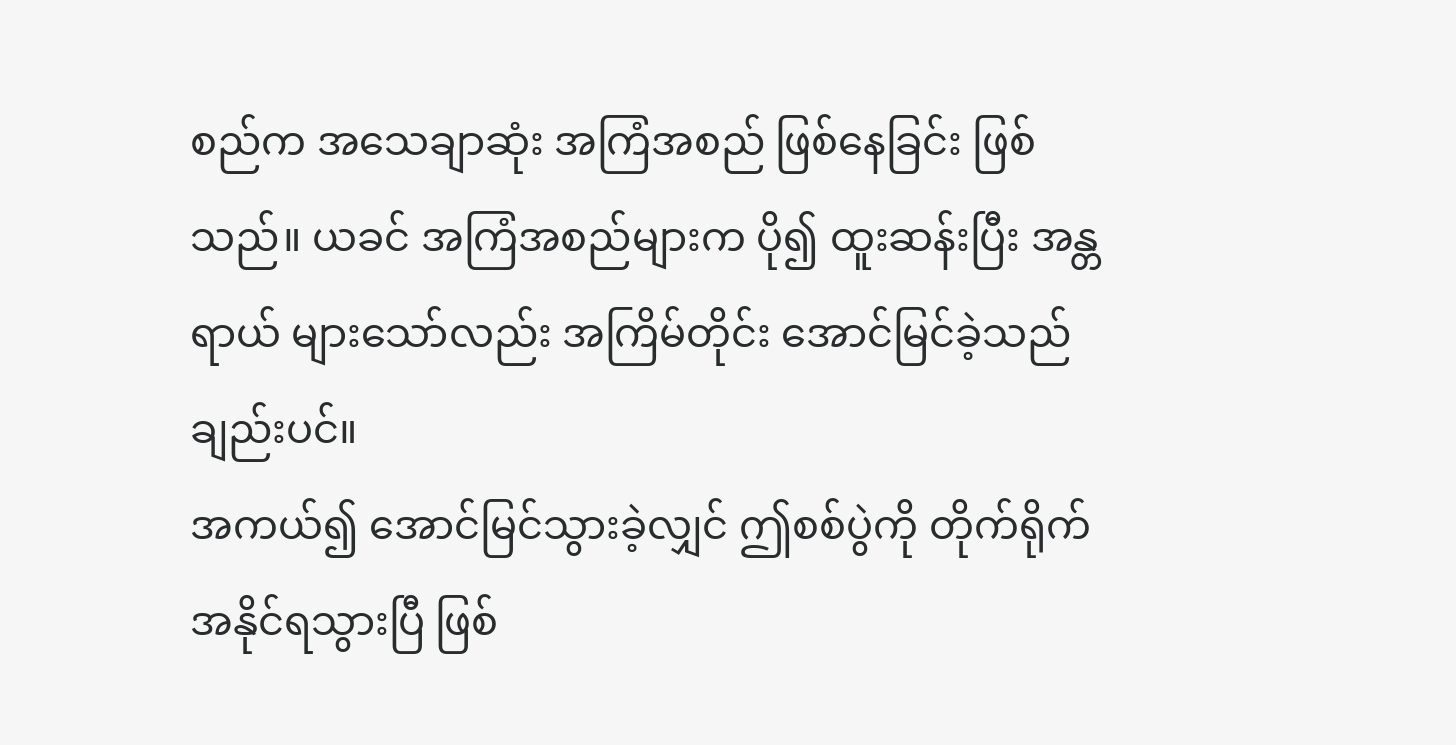စည်က အသေချာဆုံး အကြံအစည် ဖြစ်နေခြင်း ဖြစ်သည်။ ယခင် အကြံအစည်များက ပို၍ ထူးဆန်းပြီး အန္တရာယ် များသော်လည်း အကြိမ်တိုင်း အောင်မြင်ခဲ့သည်ချည်းပင်။
အကယ်၍ အောင်မြင်သွားခဲ့လျှင် ဤစစ်ပွဲကို တိုက်ရိုက် အနိုင်ရသွားပြီ ဖြစ်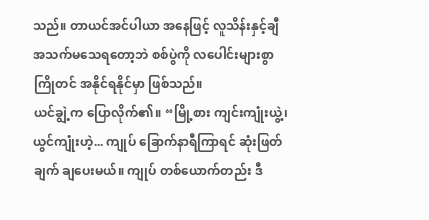သည်။ တာယင်အင်ပါယာ အနေဖြင့် လူသိန်းနှင့်ချီ အသက်မသေရတော့ဘဲ စစ်ပွဲကို လပေါင်းများစွာ ကြိုတင် အနိုင်ရနိုင်မှာ ဖြစ်သည်။
ယင်ချွဲ့က ပြောလိုက်၏။ “မြို့စား ကျင်းကျုံးယွဲ့၊ ယွင်ကျုံးဟဲ့... ကျုပ် ခြောက်နာရီကြာရင် ဆုံးဖြတ်ချက် ချပေးမယ်။ ကျုပ် တစ်ယောက်တည်း ဒီ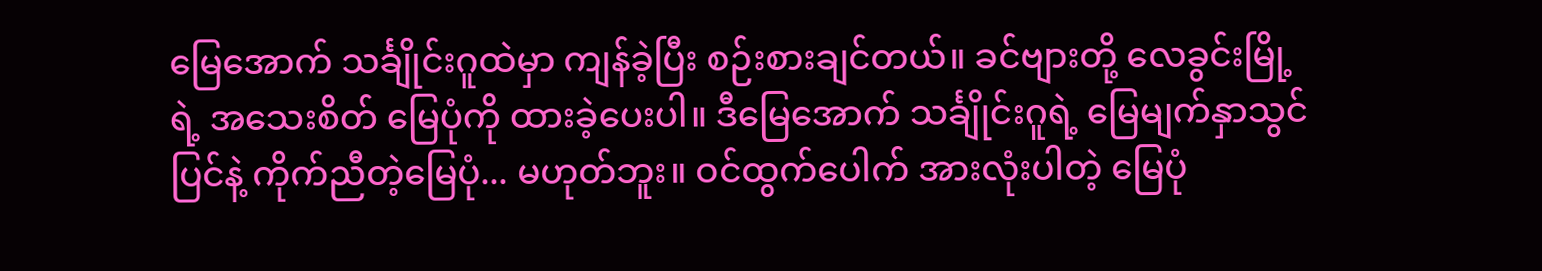မြေအောက် သင်္ချိုင်းဂူထဲမှာ ကျန်ခဲ့ပြီး စဉ်းစားချင်တယ်။ ခင်ဗျားတို့ လေခွင်းမြို့ရဲ့ အသေးစိတ် မြေပုံကို ထားခဲ့ပေးပါ။ ဒီမြေအောက် သင်္ချိုင်းဂူရဲ့ မြေမျက်နှာသွင်ပြင်နဲ့ ကိုက်ညီတဲ့မြေပုံ... မဟုတ်ဘူး။ ဝင်ထွက်ပေါက် အားလုံးပါတဲ့ မြေပုံ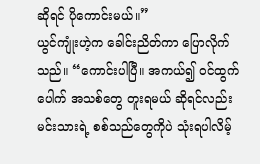ဆိုရင် ပိုကောင်းမယ်။”
ယွင်ကျုံးဟဲ့က ခေါင်းညိတ်ကာ ပြောလိုက်သည်။ “ကောင်းပါပြီ။ အကယ်၍ ဝင်ထွက်ပေါက် အသစ်တွေ တူးရမယ် ဆိုရင်လည်း မင်းသားရဲ့ စစ်သည်တွေကိုပဲ သုံးရပါလိမ့်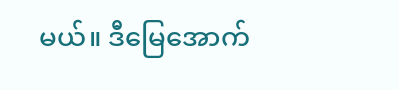မယ်။ ဒီမြေအောက်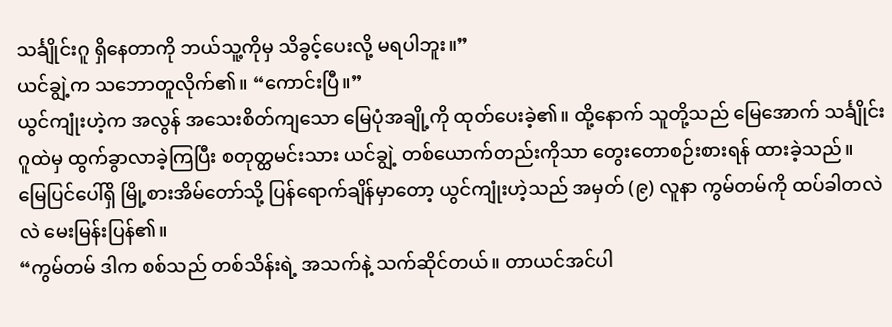သင်္ချိုင်းဂူ ရှိနေတာကို ဘယ်သူ့ကိုမှ သိခွင့်ပေးလို့ မရပါဘူး။”
ယင်ချွဲ့က သဘောတူလိုက်၏။ “ကောင်းပြီ။”
ယွင်ကျုံးဟဲ့က အလွန် အသေးစိတ်ကျသော မြေပုံအချို့ကို ထုတ်ပေးခဲ့၏။ ထို့နောက် သူတို့သည် မြေအောက် သင်္ချိုင်းဂူထဲမှ ထွက်ခွာလာခဲ့ကြပြီး စတုတ္ထမင်းသား ယင်ချွဲ့ တစ်ယောက်တည်းကိုသာ တွေးတောစဉ်းစားရန် ထားခဲ့သည်။
မြေပြင်ပေါ်ရှိ မြို့စားအိမ်တော်သို့ ပြန်ရောက်ချိန်မှာတော့ ယွင်ကျုံးဟဲ့သည် အမှတ် (၉) လူနာ ကွမ်တမ်ကို ထပ်ခါတလဲလဲ မေးမြန်းပြန်၏။
“ကွမ်တမ် ဒါက စစ်သည် တစ်သိန်းရဲ့ အသက်နဲ့ သက်ဆိုင်တယ်။ တာယင်အင်ပါ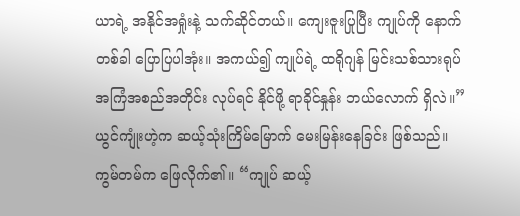ယာရဲ့ အနိုင်အရှုံးနဲ့ သက်ဆိုင်တယ်။ ကျေးဇူးပြုပြီး ကျုပ်ကို နောက်တစ်ခါ ပြောပြပါအုံး။ အကယ်၍ ကျုပ်ရဲ့ ထရိုဂျန် မြင်းသစ်သားရုပ် အကြံအစည်အတိုင်း လုပ်ရင် နိုင်ဖို့ ရာခိုင်နှုန်း ဘယ်လောက် ရှိလဲ။”
ယွင်ကျုံးဟဲ့က ဆယ့်သုံးကြိမ်မြောက် မေးမြန်းနေခြင်း ဖြစ်သည်။
ကွမ်တမ်က ဖြေလိုက်၏။ “ကျုပ် ဆယ့်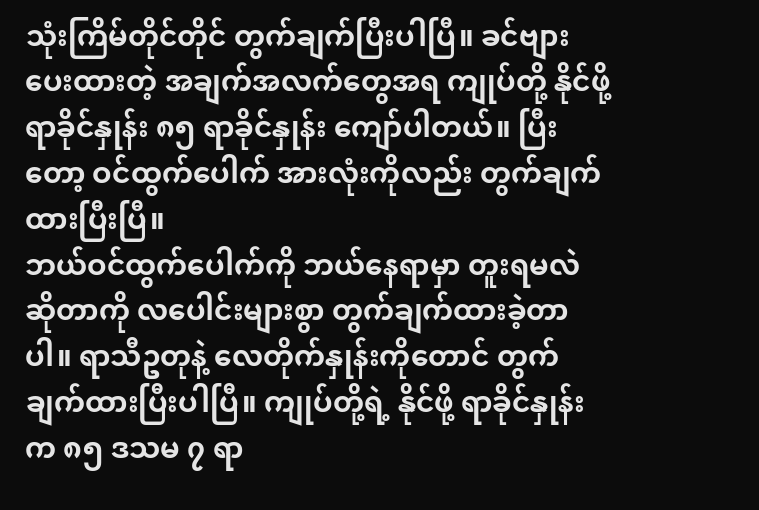သုံးကြိမ်တိုင်တိုင် တွက်ချက်ပြီးပါပြီ။ ခင်ဗျား ပေးထားတဲ့ အချက်အလက်တွေအရ ကျုပ်တို့ နိုင်ဖို့ ရာခိုင်နှုန်း ၈၅ ရာခိုင်နှုန်း ကျော်ပါတယ်။ ပြီးတော့ ဝင်ထွက်ပေါက် အားလုံးကိုလည်း တွက်ချက်ထားပြီးပြီ။
ဘယ်ဝင်ထွက်ပေါက်ကို ဘယ်နေရာမှာ တူးရမလဲ ဆိုတာကို လပေါင်းများစွာ တွက်ချက်ထားခဲ့တာပါ။ ရာသီဥတုနဲ့ လေတိုက်နှုန်းကိုတောင် တွက်ချက်ထားပြီးပါပြီ။ ကျုပ်တို့ရဲ့ နိုင်ဖို့ ရာခိုင်နှုန်းက ၈၅ ဒသမ ၇ ရာ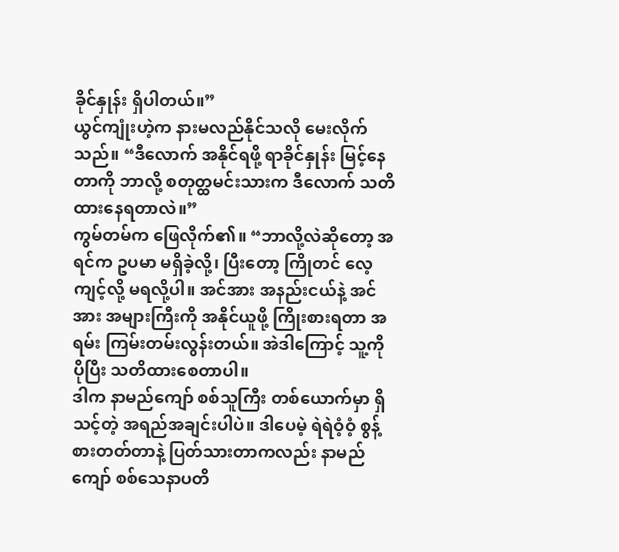ခိုင်နှုန်း ရှိပါတယ်။”
ယွင်ကျုံးဟဲ့က နားမလည်နိုင်သလို မေးလိုက်သည်။ “ဒီလောက် အနိုင်ရဖို့ ရာခိုင်နှုန်း မြင့်နေတာကို ဘာလို့ စတုတ္ထမင်းသားက ဒီလောက် သတိထားနေရတာလဲ။”
ကွမ်တမ်က ဖြေလိုက်၏။ “ဘာလို့လဲဆိုတော့ အရင်က ဥပမာ မရှိခဲ့လို့၊ ပြီးတော့ ကြိုတင် လေ့ကျင့်လို့ မရလို့ပါ။ အင်အား အနည်းငယ်နဲ့ အင်အား အများကြီးကို အနိုင်ယူဖို့ ကြိုးစားရတာ အရမ်း ကြမ်းတမ်းလွန်းတယ်။ အဲဒါကြောင့် သူ့ကို ပိုပြီး သတိထားစေတာပါ။
ဒါက နာမည်ကျော် စစ်သူကြီး တစ်ယောက်မှာ ရှိသင့်တဲ့ အရည်အချင်းပါပဲ။ ဒါပေမဲ့ ရဲရဲဝံ့ဝံ့ စွန့်စားတတ်တာနဲ့ ပြတ်သားတာကလည်း နာမည်ကျော် စစ်သေနာပတိ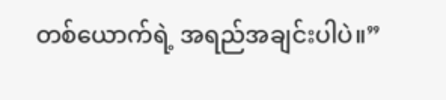တစ်ယောက်ရဲ့ အရည်အချင်းပါပဲ။”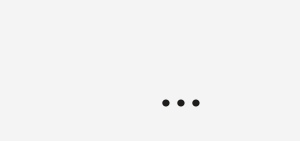...